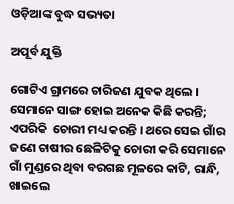ଓଡ଼ିଆଙ୍କ ବୁଦ୍ଧ ସଭ୍ୟତା

ଅପୂର୍ବ ଯୁକ୍ତି

ଗୋଟିଏ ଗ୍ରାମରେ ଚାରିଜଣ ଯୁବକ ଥିଲେ । ସେମାନେ ସାଙ୍ଗ ହୋଇ ଅନେକ କିଛି କରନ୍ତି; ଏପରିକି  ଚୋରୀ ମଧ୍ୟ କରନ୍ତି । ଥରେ ସେଇ ଗାଁର ଜଣେ ଚାଷୀର ଛେଳିଟିକୁ ଚୋରୀ କରି ସେମାନେ ଗାଁ ମୁଣ୍ଡରେ ଥିବା ବରଗଛ ମୂଳରେ କାଟି, ରାନ୍ଧି, ଖାଇଲେ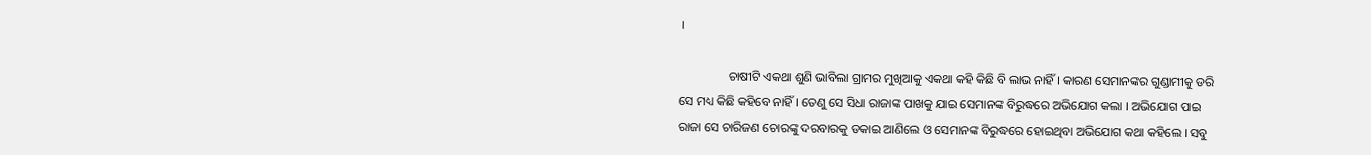।

                ଚାଷୀଟି ଏକଥା ଶୁଣି ଭାବିଲା ଗ୍ରାମର ମୁଖିଆକୁ ଏକଥା କହି କିଛି ବି ଲାଭ ନାହିଁ । କାରଣ ସେମାନଙ୍କର ଗୁଣ୍ଡାମୀକୁ ଡରି ସେ ମଧ୍ୟ କିଛି କହିବେ ନାହିଁ । ତେଣୁ ସେ ସିଧା ରାଜାଙ୍କ ପାଖକୁ ଯାଇ ସେମାନଙ୍କ ବିରୁଦ୍ଧରେ ଅଭିଯୋଗ କଲା । ଅଭିଯୋଗ ପାଇ ରାଜା ସେ ଚାରିଜଣ ଚୋରଙ୍କୁ ଦରବାରକୁ ଡକାଇ ଆଣିଲେ ଓ ସେମାନଙ୍କ ବିରୁଦ୍ଧରେ ହୋଇଥିବା ଅଭିଯୋଗ କଥା କହିଲେ । ସବୁ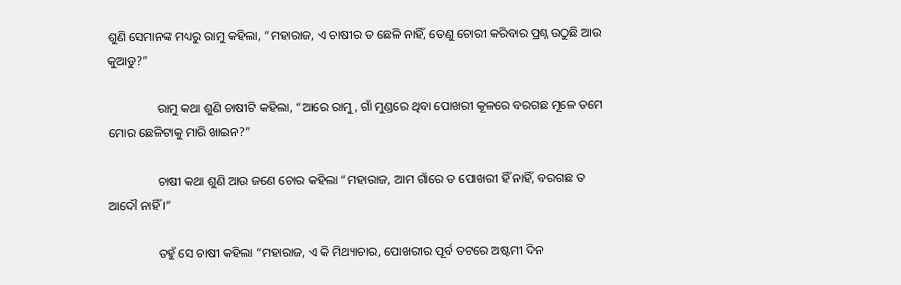ଶୁଣି ସେମାନଙ୍କ ମଧ୍ୟରୁ ରାମୁ କହିଲା, “ମହାରାଜ, ଏ ଚାଷୀର ତ ଛେଳି ନାହିଁ, ତେଣୁ ଚୋରୀ କରିବାର ପ୍ରଶ୍ନ ଉଠୁଛି ଆଉ କୁଆଡୁ?”

                ରାମୁ କଥା ଶୁଣି ଚାଷୀଟି କହିଲା, “ଆରେ ରାମୁ, ଗାଁ ମୁଣ୍ଡରେ ଥିବା ପୋଖରୀ କୂଳରେ ବରଗଛ ମୂଳେ ତମେ ମୋର ଛେଳିଟାକୁ ମାରି ଖାଇନ?”

                ଚାଷୀ କଥା ଶୁଣି ଆଉ ଜଣେ ଚୋର କହିଲା “ମହାରାଜ, ଆମ ଗାଁରେ ତ ପୋଖରୀ ହିଁ ନାହିଁ, ବରଗଛ ତ ଆଦୌ ନାହିଁ ।”

                ତହୁଁ ସେ ଚାଷୀ କହିଲା “ମହାରାଜ, ଏ କି ମିଥ୍ୟାଚାର, ପୋଖରୀର ପୂର୍ବ ତଟରେ ଅଷ୍ଟମୀ ଦିନ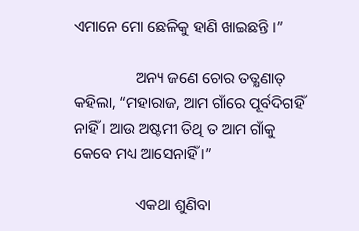ଏମାନେ ମୋ ଛେଳିକୁ ହାଣି ଖାଇଛନ୍ତି ।”

                ଅନ୍ୟ ଜଣେ ଚୋର ତତ୍କ୍ଷଣାତ୍ କହିଲା, “ମହାରାଜ, ଆମ ଗାଁରେ ପୂର୍ବଦିଗହିଁ ନାହିଁ । ଆଉ ଅଷ୍ଟମୀ ତିଥି ତ ଆମ ଗାଁକୁ କେବେ ମଧ୍ୟ ଆସେନାହିଁ ।”

                ଏକଥା ଶୁଣିବା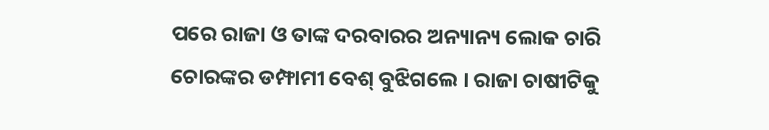ପରେ ରାଜା ଓ ତାଙ୍କ ଦରବାରର ଅନ୍ୟାନ୍ୟ ଲୋକ ଚାରି ଚୋରଙ୍କର ଡମ୍ଫାମୀ ବେଶ୍ ବୁଝିଗଲେ । ରାଜା ଚାଷୀଟିକୁ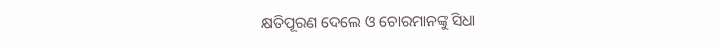କ୍ଷତିପୂରଣ ଦେଲେ ଓ ଚୋରମାନଙ୍କୁ ସିଧା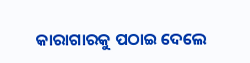କାରାଗାରକୁ ପଠାଇ ଦେଲେ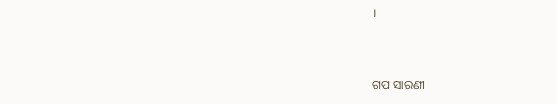।


ଗପ ସାରଣୀ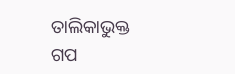ତାଲିକାଭୁକ୍ତ ଗପ